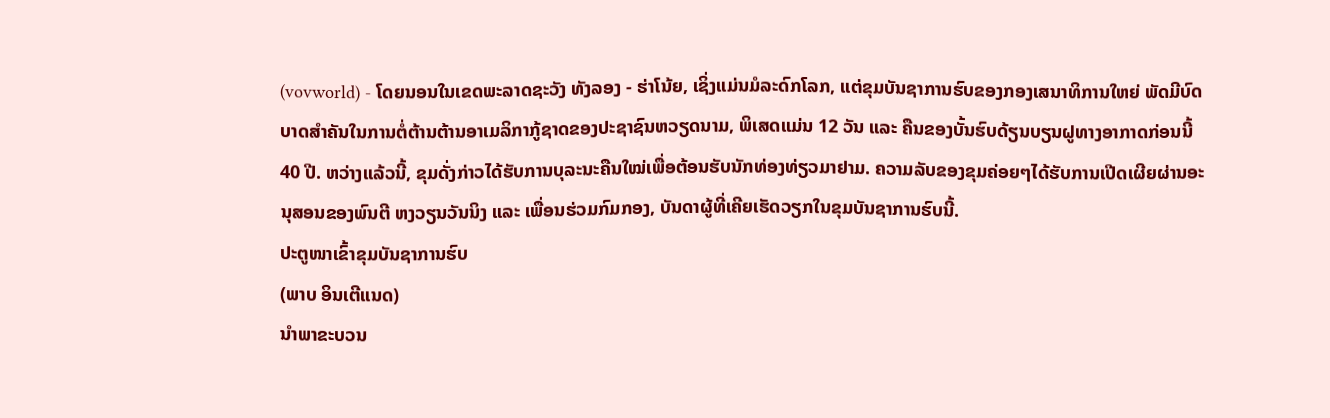(vovworld) - ໂດຍນອນໃນເຂດພະລາດຊະວັງ ທັງລອງ - ຮ່າໂນ້ຍ, ເຊິ່ງແມ່ນມໍລະດົກໂລກ, ແຕ່ຂຸມບັນຊາການຮົບຂອງກອງເສນາທິການໃຫຍ່ ພັດມີບົດບາດສຳຄັນໃນການຕໍ່ຕ້ານຕ້ານອາເມລິກາກູ້ຊາດຂອງປະຊາຊົນຫວຽດນາມ, ພິເສດແມ່ນ 12 ວັນ ແລະ ຄືນຂອງບັ້ນຮົບດ້ຽນບຽນຝູທາງອາກາດກ່ອນນີ້ 40 ປີ. ຫວ່າງແລ້ວນີ້, ຂຸມດັ່ງກ່າວໄດ້ຮັບການບຸລະນະຄືນໃໝ່ເພື່ອຕ້ອນຮັບນັກທ່ອງທ່ຽວມາຢາມ. ຄວາມລັບຂອງຂຸມຄ່ອຍໆໄດ້ຮັບການເປີດເຜີຍຜ່ານອະນຸສອນຂອງພົນຕີ ຫງວຽນວັນນິງ ແລະ ເພື່ອນຮ່ວມກົມກອງ, ບັນດາຜູ້ທີ່ເຄີຍເຮັດວຽກໃນຂຸມບັນຊາການຮົບນີ້.
ປະຕູໜາເຂົ້າຂຸມບັນຊາການຮົບ
(ພາບ ອິນເຕີແນດ)
ນຳພາຂະບວນ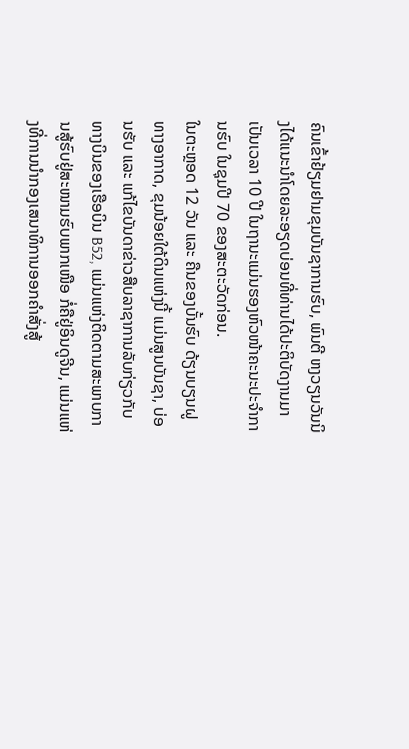ຄົນເຂົ້າຢ້ຽມຢາມຂຸມບັນຊາການຮົບ, ພົນຕີ ຫງວຽນວັນນິງໄດ້ແນະນຳໂດຍລະອຽດບ່ອນທີ່ທ່ານໄດ້ປະຕິບັດງານມາເປັນເວລາ 10 ປີ ໃນຖານະແມ່ນຮອງຫົວໜ້າຄະນະປະຈຳການຮົບ ໃນຊຸມປີ 70 ຂອງສະຕະວັດກ່ອນ.
ໃນຕະຫຼອດ 12 ວັນ ແລະ ຄືນຂອງບັ້ນຮົບ ດ້ຽນບຽນຝູທາງອາກາດ, ຂຸມນ້ອຍໃຕ້ດິນແຫ່ງນີ້ ແມ່ນສູນບັນຊາ, ບ່ອນຮັບ ແລະ ແກ້ໄຂບັນດາຂ່າວສືບລາຊາການລັບກ່ຽວກັບທາງບິນຂອງເຮືອບິນ B52, ແມ່ນແຫ່ງຕິດຕາມສະພາບການສູ້ຮົບຢູ່ສະໜາມຮົບພາກເໜືອ ກໍ່ຄືຢູ່ອິນດູຈີນ, ແມ່ນແຫ່ງທີ່ການນຳກອງເສນາທິການອອກຄຳສັ່ງສູ້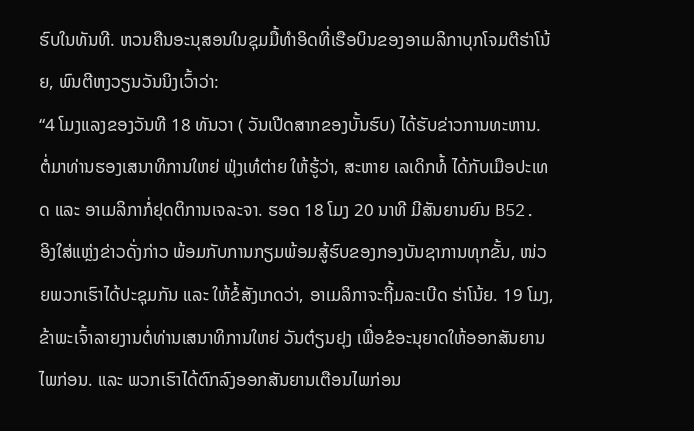ຮົບໃນທັນທີ. ຫວນຄືນອະນຸສອນໃນຊຸມມື້ທຳອິດທີ່ເຮືອບິນຂອງອາເມລິກາບຸກໂຈມຕີຮ່າໂນ້ຍ, ພົນຕີຫງວຽນວັນນິງເວົ້າວ່າ:
“4 ໂມງແລງຂອງວັນທີ 18 ທັນວາ ( ວັນເປີດສາກຂອງບັ້ນຮົບ) ໄດ້ຮັບຂ່າວການທະຫານ. ຕໍ່ມາທ່ານຮອງເສນາທິການໃຫຍ່ ຟຸ່ງເທ໋ຕ່າຍ ໃຫ້ຮູ້ວ່າ, ສະຫາຍ ເລເດິກທໍ້ ໄດ້ກັບເມືອປະເທດ ແລະ ອາເມລິກາກໍ່ຢຸດຕິການເຈລະຈາ. ຮອດ 18 ໂມງ 20 ນາທີ ມີສັນຍານຍົນ B52. ອິງໃສ່ແຫຼ່ງຂ່າວດັ່ງກ່າວ ພ້ອມກັບການກຽມພ້ອມສູ້ຮົບຂອງກອງບັນຊາການທຸກຂັ້ນ, ໜ່ວຍພວກເຮົາໄດ້ປະຊຸມກັນ ແລະ ໃຫ້ຂໍ້ສັງເກດວ່າ, ອາເມລິກາຈະຖີ້ມລະເບີດ ຮ່າໂນ້ຍ. 19 ໂມງ, ຂ້າພະເຈົ້າລາຍງານຕໍ່ທ່ານເສນາທິການໃຫຍ່ ວັນຕ໋ຽນຢຸງ ເພື່ອຂໍອະນຸຍາດໃຫ້ອອກສັນຍານໄພກ່ອນ. ແລະ ພວກເຮົາໄດ້ຕົກລົງອອກສັນຍານເຕືອນໄພກ່ອນ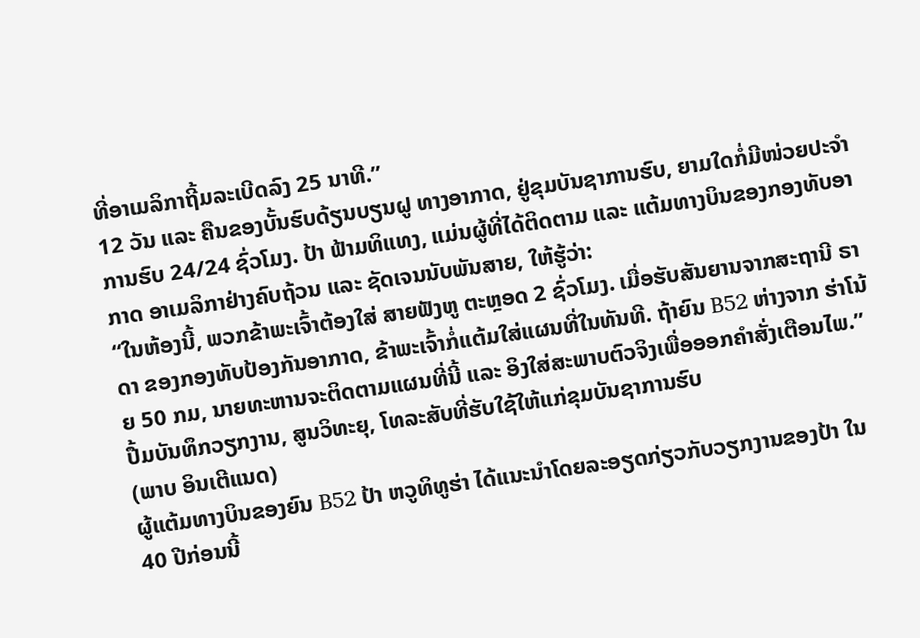ທີ່ອາເມລິກາຖີ້ມລະເບີດລົງ 25 ນາທີ.”
12 ວັນ ແລະ ຄືນຂອງບັ້ນຮົບດ້ຽນບຽນຝູ ທາງອາກາດ, ຢູ່ຂຸມບັນຊາການຮົບ, ຍາມໃດກໍ່ມີໜ່ວຍປະຈຳການຮົບ 24/24 ຊົ່ວໂມງ. ປ້າ ຟ້າມທິແທງ, ແມ່ນຜູ້ທີ່ໄດ້ຕິດຕາມ ແລະ ແຕ້ມທາງບິນຂອງກອງທັບອາກາດ ອາເມລິກາຢ່າງຄົບຖ້ວນ ແລະ ຊັດເຈນນັບພັນສາຍ, ໃຫ້ຮູ້ວ່າ:
“ໃນຫ້ອງນີ້, ພວກຂ້າພະເຈົ້າຕ້ອງໃສ່ ສາຍຟັງຫູ ຕະຫຼອດ 2 ຊົ່ວໂມງ. ເມື່ອຮັບສັນຍານຈາກສະຖານີ ຣາດາ ຂອງກອງທັບປ້ອງກັນອາກາດ, ຂ້າພະເຈົ້າກໍ່ແຕ້ມໃສ່ແຜນທີ່ໃນທັນທີ. ຖ້າຍົນ B52 ຫ່າງຈາກ ຮ່າໂນ້ຍ 50 ກມ, ນາຍທະຫານຈະຕິດຕາມແຜນທີ່ນີ້ ແລະ ອິງໃສ່ສະພາບຕົວຈິງເພື່ອອອກຄຳສັ່ງເຕືອນໄພ.”
ປື້ມບັນທຶກວຽກງານ, ສູນວິທະຍຸ, ໂທລະສັບທີ່ຮັບໃຊ້ໃຫ້ແກ່ຂຸມບັນຊາການຮົບ
(ພາບ ອິນເຕີແນດ)
ຜູ້ແຕ້ມທາງບິນຂອງຍົນ B52 ປ້າ ຫວູທິທູຮ່າ ໄດ້ແນະນຳໂດຍລະອຽດກ່ຽວກັບວຽກງານຂອງປ້າ ໃນ 40 ປີກ່ອນນີ້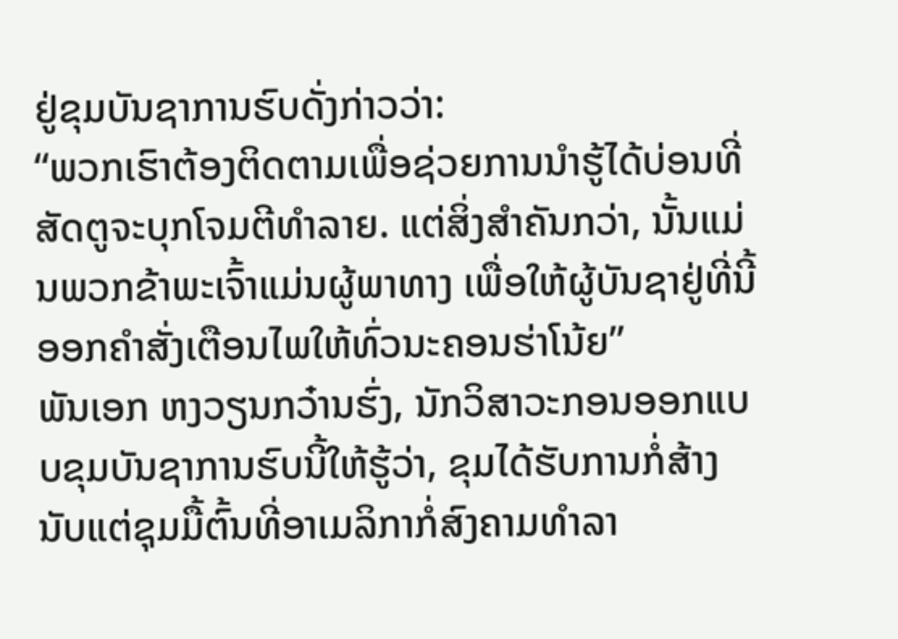ຢູ່ຂຸມບັນຊາການຮົບດັ່ງກ່າວວ່າ:
“ພວກເຮົາຕ້ອງຕິດຕາມເພື່ອຊ່ວຍການນຳຮູ້ໄດ້ບ່ອນທີ່ສັດຕູຈະບຸກໂຈມຕີທຳລາຍ. ແຕ່ສິ່ງສຳຄັນກວ່າ, ນັ້ນແມ່ນພວກຂ້າພະເຈົ້າແມ່ນຜູ້ພາທາງ ເພື່ອໃຫ້ຜູ້ບັນຊາຢູ່ທີ່ນີ້ອອກຄຳສັ່ງເຕືອນໄພໃຫ້ທົ່ວນະຄອນຮ່າໂນ້ຍ”
ພັນເອກ ຫງວຽນກວ໋ານຮົ່ງ, ນັກວິສາວະກອນອອກແບບຂຸມບັນຊາການຮົບນີ້ໃຫ້ຮູ້ວ່າ, ຂຸມໄດ້ຮັບການກໍ່ສ້າງນັບແຕ່ຊຸມມື້ຕົ້ນທີ່ອາເມລິກາກໍ່ສົງຄາມທຳລາ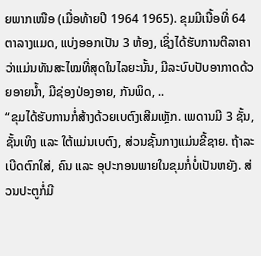ຍພາກເໜືອ (ເມື່ອທ້າຍປີ 1964 1965). ຂຸມມີເນື້ອທີ່ 64 ຕາລາງແມດ, ແບ່ງອອກເປັນ 3 ຫ້ອງ, ເຊິ່ງໄດ້ຮັບການຕີລາຄາວ່າແມ່ນທັນສະໄໝທີ່ສຸດໃນໄລຍະນັ້ນ, ມີລະບົບປັບອາກາດດ້ວຍອາຍນ້ຳ, ມີຊ່ອງປ່ອງອາຍ, ກັນພິດ, ..
“ຂຸມໄດ້ຮັບການກໍ່ສ້າງດ້ວຍເບຕົງເສີມເຫຼັກ. ເພດານມີ 3 ຊັ້ນ, ຊັ້ນເທິງ ແລະ ໃຕ້ແມ່ນເບຕົງ, ສ່ວນຊັ້ນກາງແມ່ນຂີ້ຊາຍ. ຖ້າລະເບີດຕົກໃສ່, ຄົນ ແລະ ອຸປະກອນພາຍໃນຂຸມກໍ່ບໍ່ເປັນຫຍັງ. ສ່ວນປະຕູກໍ່ມີ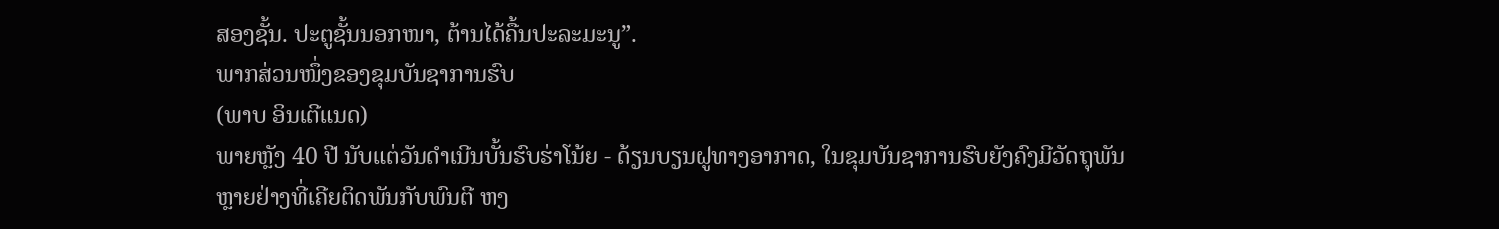ສອງຊັ້ນ. ປະຕູຊັ້ນນອກໜາ, ຕ້ານໄດ້ຄື້ນປະລະມະນູ”.
ພາກສ່ວນໜຶ່ງຂອງຂຸມບັນຊາການຮົບ
(ພາບ ອິນເຕີແນດ)
ພາຍຫຼັງ 40 ປີ ນັບແຕ່ວັນດຳເນີນບັ້ນຮົບຮ່າໂນ້ຍ - ດ້ຽນບຽນຝູທາງອາກາດ, ໃນຂຸມບັນຊາການຮົບຍັງຄົງມີວັດຖຸພັນຫຼາຍຢ່າງທີ່ເຄີຍຕິດພັນກັບພົນຕີ ຫງ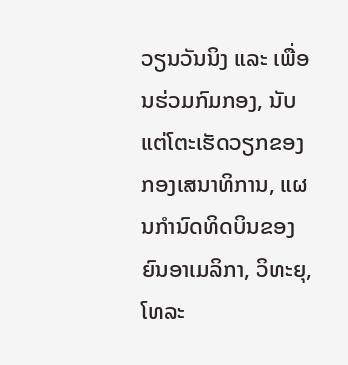ວຽນວັນນິງ ແລະ ເພື່ອນຮ່ວມກົມກອງ, ນັບແຕ່ໂຕະເຮັດວຽກຂອງກອງເສນາທິການ, ແຜນກຳນົດທິດບິນຂອງຍົນອາເມລິກາ, ວິທະຍຸ, ໂທລະ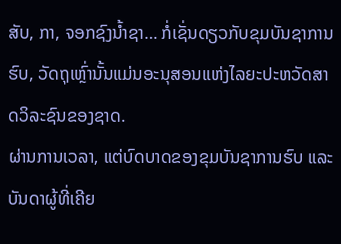ສັບ, ກາ, ຈອກຊົງນ້ຳຊາ… ກໍ່ເຊັ່ນດຽວກັບຂຸມບັນຊາການຮົບ, ວັດຖຸເຫຼົ່ານັ້ນແມ່ນອະນຸສອນແຫ່ງໄລຍະປະຫວັດສາດວິລະຊົນຂອງຊາດ.
ຜ່ານການເວລາ, ແຕ່ບົດບາດຂອງຂຸມບັນຊາການຮົບ ແລະ ບັນດາຜູ້ທີ່ເຄີຍ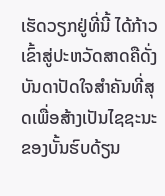ເຮັດວຽກຢູ່ທີ່ນີ້ ໄດ້ກ້າວເຂົ້າສູ່ປະຫວັດສາດຄືດັ່ງບັນດາປັດໃຈສຳຄັນທີ່ສຸດເພື່ອສ້າງເປັນໄຊຊະນະຂອງບັ້ນຮົບດ້ຽນ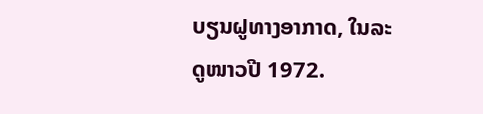ບຽນຝູທາງອາກາດ, ໃນລະດູໜາວປີ 1972.